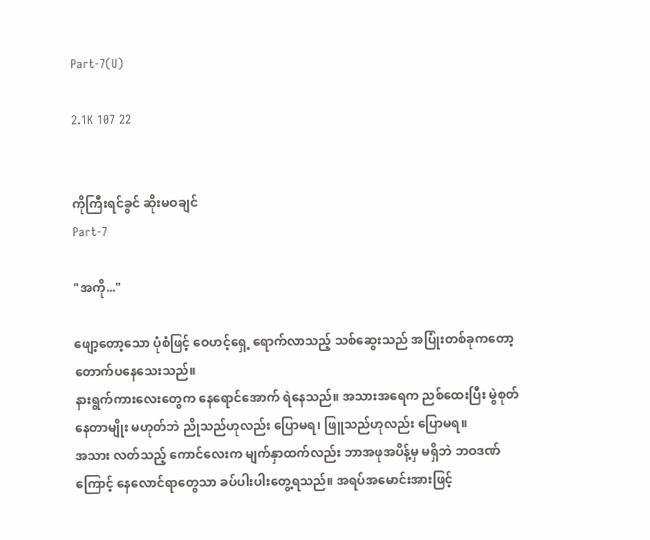Part-7(U)

2.1K 107 22


ကိုကြီးရင်ခွင် ဆိုးမဝချင်
Part-7

"အကို..."

ဖျော့တော့သော ပုံစံဖြင့် ဝေဟင့်ရှေ့ ရောက်လာသည့် သစ်ဆွေးသည် အပြုံးတစ်ခုကတော့ တောက်ပနေသေးသည်။
နားရွက်ကားလေးတွေက နေရောင်အောက် ရဲနေသည်။ အသားအရေက ညစ်ထေးပြီး မွဲစုတ်နေတာမျိုး မဟုတ်ဘဲ ညိုသည်ဟုလည်း ပြောမရ၊ ဖြူသည်ဟုလည်း ပြောမရ။
အသား လတ်သည့် ကောင်လေးက မျက်နှာထက်လည်း ဘာအဖုအပိန့်မှ မရှိဘဲ ဘဝဒဏ်ကြောင့် နေလောင်ရာတွေသာ ခပ်ပါးပါးတွေ့ရသည်။ အရပ်အမောင်းအားဖြင့်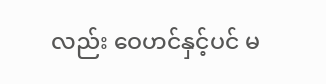လည်း ဝေဟင်နှင့်ပင် မ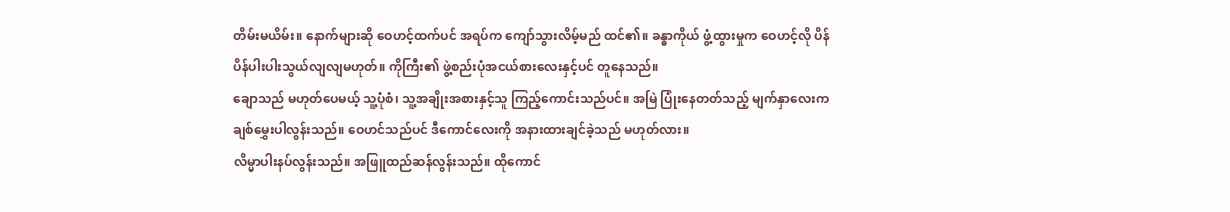တိမ်းမယိမ်း။ နောက်များဆို ဝေဟင့်ထက်ပင် အရပ်က ကျော်သွားလိမ့်မည် ထင်၏။ ခန္ဓာကိုယ် ဖွံ့ထွားမှုက ဝေဟင့်လို ပိန်ပိန်ပါးပါးသွယ်လျလျမဟုတ်။ ကိုကြီး၏ ဖွဲ့စည်းပုံအငယ်စားလေးနှင့်ပင် တူနေသည်။
ချောသည် မဟုတ်ပေမယ့် သူ့ပုံစံ၊ သူ့အချိုးအစားနှင့်သူ ကြည့်ကောင်းသည်ပင်။ အမြဲ ပြုံးနေတတ်သည့် မျက်နှာလေးက ချစ်မွှေးပါလွန်းသည်။ ဝေဟင်သည်ပင် ဒီကောင်လေးကို အနားထားချင်ခဲ့သည် မဟုတ်လား။
လိမ္မာပါးနပ်လွန်းသည်။ အဖြူထည်ဆန်လွန်းသည်။ ထိုကောင်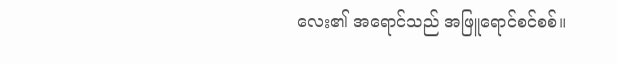လေး၏ အရောင်သည် အဖြူရောင်စင်စစ်။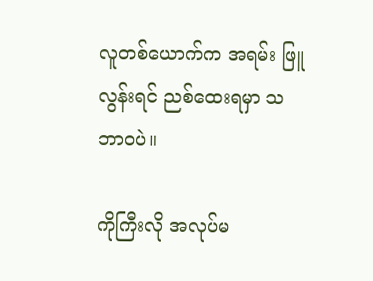လူတစ်ယောက်က အရမ်း ဖြူလွန်းရင် ညစ်ထေးရမှာ သဘာဝပဲ။

ကိုကြီးလို အလုပ်မ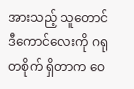အားသည့် သူတောင် ဒီကောင်လေးကို ဂရုတစိုက် ရှိတာက ဝေ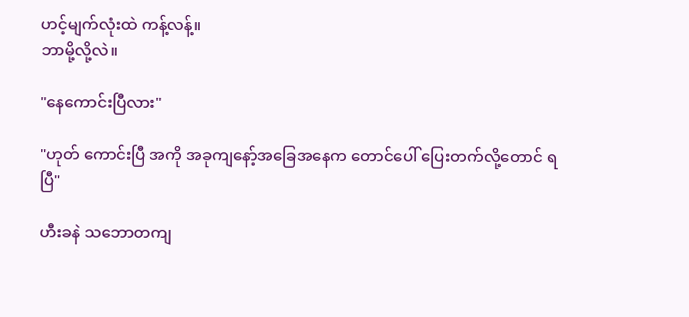ဟင့်မျက်လုံးထဲ ကန့်လန့်။
ဘာမို့လို့လဲ။

"နေကောင်းပြီလား"

"ဟုတ် ကောင်းပြီ အကို အခုကျနော့်အခြေအနေက တောင်ပေါ် ပြေးတက်လို့တောင် ရပြီ"

ဟီးခနဲ သဘောတကျ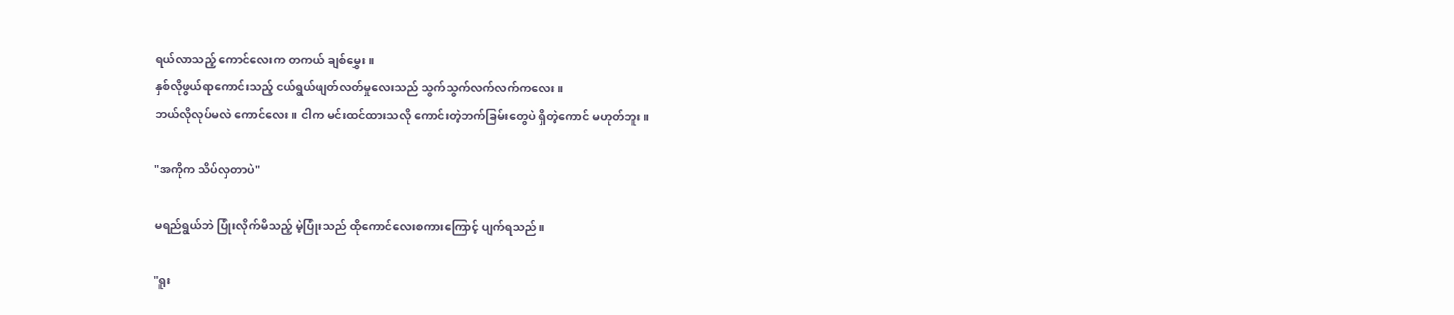ရယ်လာသည့် ကောင်လေးက တကယ် ချစ်မွှေး။
နှစ်လိုဖွယ်ရာကောင်းသည့် ငယ်ရွယ်ဖျတ်လတ်မှုလေးသည် သွက်သွက်လက်လက်ကလေး။
ဘယ်လိုလုပ်မလဲ ကောင်လေး။ ငါက မင်းထင်ထားသလို ကောင်းတဲ့ဘက်ခြမ်းတွေပဲ ရှိတဲ့ကောင် မဟုတ်ဘူး။

"အကိုက သိပ်လှတာပဲ"

မရည်ရွယ်ဘဲ ပြုံးလိုက်မိသည့် မဲ့ပြုံးသည် ထိုကောင်လေးစကားကြောင့် ပျက်ရသည်။

"ရူး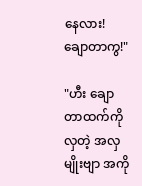နေလား! ချောတာကွ!"

"ဟီး ချောတာထက်ကို လှတဲ့ အလှမျိုးဗျာ အကို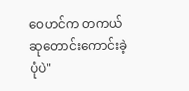ဝေဟင်က တကယ်ဆုတောင်းကောင်းခဲ့ပုံပဲ"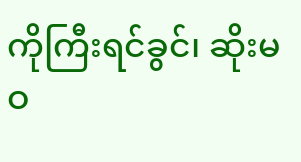ကိုကြီးရင်ခွင်၊ ဆိုးမဝ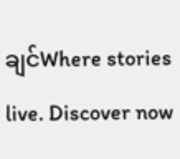ချင်Where stories live. Discover now